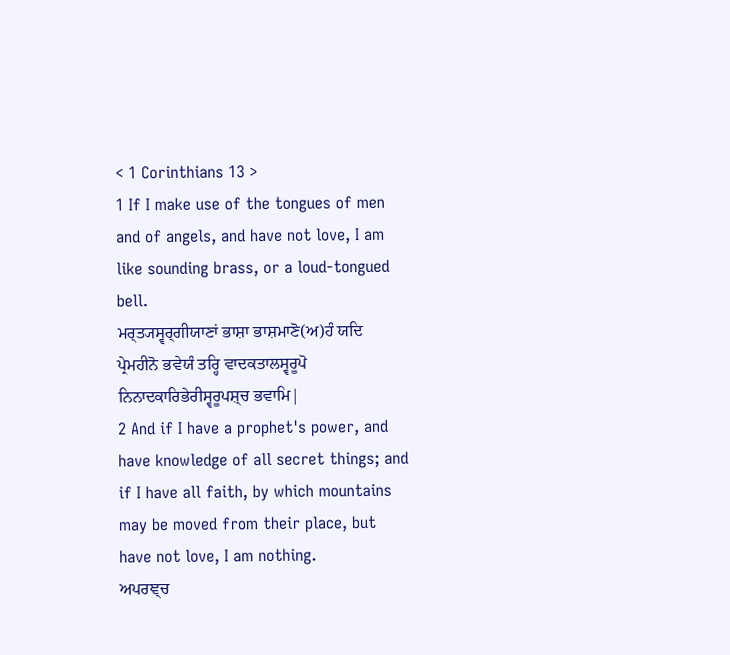< 1 Corinthians 13 >
1 If I make use of the tongues of men and of angels, and have not love, I am like sounding brass, or a loud-tongued bell.
ਮਰ੍ਤ੍ਯਸ੍ਵਰ੍ਗੀਯਾਣਾਂ ਭਾਸ਼ਾ ਭਾਸ਼ਮਾਣੋ(ਅ)ਹੰ ਯਦਿ ਪ੍ਰੇਮਹੀਨੋ ਭਵੇਯੰ ਤਰ੍ਹਿ ਵਾਦਕਤਾਲਸ੍ਵਰੂਪੋ ਨਿਨਾਦਕਾਰਿਭੇਰੀਸ੍ਵਰੂਪਸ਼੍ਚ ਭਵਾਮਿ|
2 And if I have a prophet's power, and have knowledge of all secret things; and if I have all faith, by which mountains may be moved from their place, but have not love, I am nothing.
ਅਪਰਞ੍ਚ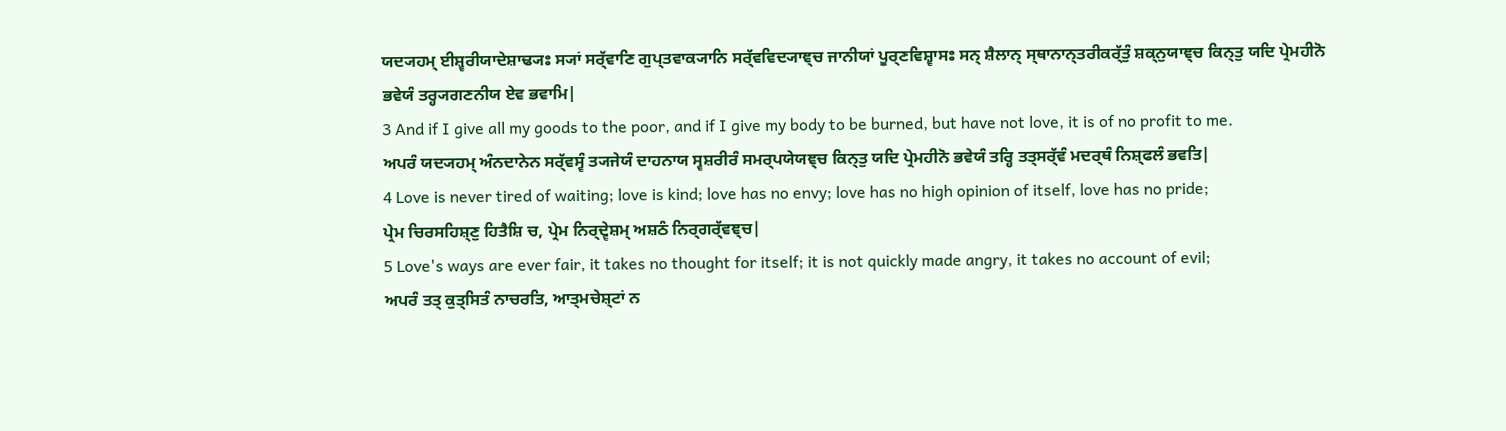ਯਦ੍ਯਹਮ੍ ਈਸ਼੍ਵਰੀਯਾਦੇਸ਼ਾਢ੍ਯਃ ਸ੍ਯਾਂ ਸਰ੍ੱਵਾਣਿ ਗੁਪ੍ਤਵਾਕ੍ਯਾਨਿ ਸਰ੍ੱਵਵਿਦ੍ਯਾਞ੍ਚ ਜਾਨੀਯਾਂ ਪੂਰ੍ਣਵਿਸ਼੍ਵਾਸਃ ਸਨ੍ ਸ਼ੈਲਾਨ੍ ਸ੍ਥਾਨਾਨ੍ਤਰੀਕਰ੍ੱਤੁੰ ਸ਼ਕ੍ਨੁਯਾਞ੍ਚ ਕਿਨ੍ਤੁ ਯਦਿ ਪ੍ਰੇਮਹੀਨੋ ਭਵੇਯੰ ਤਰ੍ਹ੍ਯਗਣਨੀਯ ਏਵ ਭਵਾਮਿ|
3 And if I give all my goods to the poor, and if I give my body to be burned, but have not love, it is of no profit to me.
ਅਪਰੰ ਯਦ੍ਯਹਮ੍ ਅੰਨਦਾਨੇਨ ਸਰ੍ੱਵਸ੍ਵੰ ਤ੍ਯਜੇਯੰ ਦਾਹਨਾਯ ਸ੍ਵਸ਼ਰੀਰੰ ਸਮਰ੍ਪਯੇਯਞ੍ਚ ਕਿਨ੍ਤੁ ਯਦਿ ਪ੍ਰੇਮਹੀਨੋ ਭਵੇਯੰ ਤਰ੍ਹਿ ਤਤ੍ਸਰ੍ੱਵੰ ਮਦਰ੍ਥੰ ਨਿਸ਼੍ਫਲੰ ਭਵਤਿ|
4 Love is never tired of waiting; love is kind; love has no envy; love has no high opinion of itself, love has no pride;
ਪ੍ਰੇਮ ਚਿਰਸਹਿਸ਼੍ਣੁ ਹਿਤੈਸ਼ਿ ਚ, ਪ੍ਰੇਮ ਨਿਰ੍ਦ੍ਵੇਸ਼ਮ੍ ਅਸ਼ਠੰ ਨਿਰ੍ਗਰ੍ੱਵਞ੍ਚ|
5 Love's ways are ever fair, it takes no thought for itself; it is not quickly made angry, it takes no account of evil;
ਅਪਰੰ ਤਤ੍ ਕੁਤ੍ਸਿਤੰ ਨਾਚਰਤਿ, ਆਤ੍ਮਚੇਸ਼੍ਟਾਂ ਨ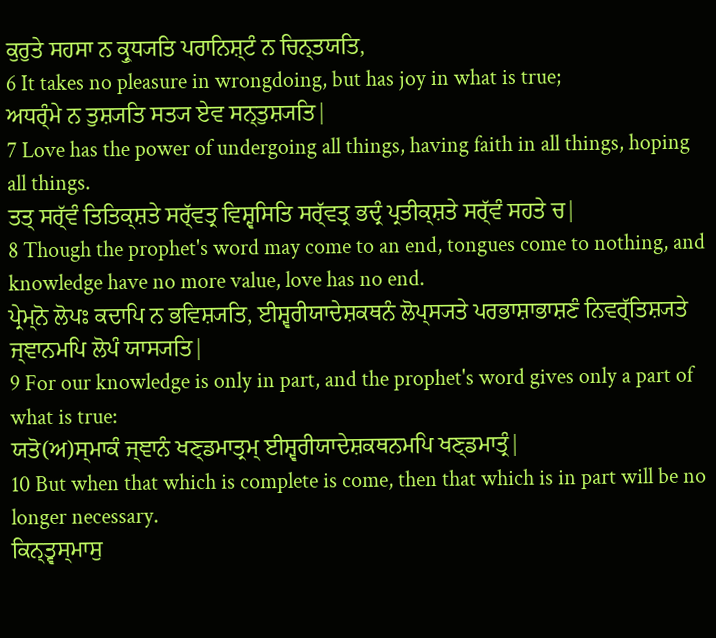ਕੁਰੁਤੇ ਸਹਸਾ ਨ ਕ੍ਰੁਧ੍ਯਤਿ ਪਰਾਨਿਸ਼੍ਟੰ ਨ ਚਿਨ੍ਤਯਤਿ,
6 It takes no pleasure in wrongdoing, but has joy in what is true;
ਅਧਰ੍ੰਮੇ ਨ ਤੁਸ਼੍ਯਤਿ ਸਤ੍ਯ ਏਵ ਸਨ੍ਤੁਸ਼੍ਯਤਿ|
7 Love has the power of undergoing all things, having faith in all things, hoping all things.
ਤਤ੍ ਸਰ੍ੱਵੰ ਤਿਤਿਕ੍ਸ਼ਤੇ ਸਰ੍ੱਵਤ੍ਰ ਵਿਸ਼੍ਵਸਿਤਿ ਸਰ੍ੱਵਤ੍ਰ ਭਦ੍ਰੰ ਪ੍ਰਤੀਕ੍ਸ਼ਤੇ ਸਰ੍ੱਵੰ ਸਹਤੇ ਚ|
8 Though the prophet's word may come to an end, tongues come to nothing, and knowledge have no more value, love has no end.
ਪ੍ਰੇਮ੍ਨੋ ਲੋਪਃ ਕਦਾਪਿ ਨ ਭਵਿਸ਼੍ਯਤਿ, ਈਸ਼੍ਵਰੀਯਾਦੇਸ਼ਕਥਨੰ ਲੋਪ੍ਸ੍ਯਤੇ ਪਰਭਾਸ਼ਾਭਾਸ਼ਣੰ ਨਿਵਰ੍ੱਤਿਸ਼੍ਯਤੇ ਜ੍ਞਾਨਮਪਿ ਲੋਪੰ ਯਾਸ੍ਯਤਿ|
9 For our knowledge is only in part, and the prophet's word gives only a part of what is true:
ਯਤੋ(ਅ)ਸ੍ਮਾਕੰ ਜ੍ਞਾਨੰ ਖਣ੍ਡਮਾਤ੍ਰਮ੍ ਈਸ਼੍ਵਰੀਯਾਦੇਸ਼ਕਥਨਮਪਿ ਖਣ੍ਡਮਾਤ੍ਰੰ|
10 But when that which is complete is come, then that which is in part will be no longer necessary.
ਕਿਨ੍ਤ੍ਵਸ੍ਮਾਸੁ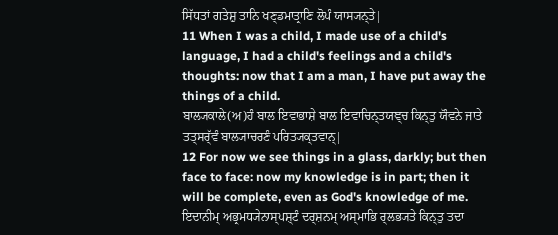ਸਿੱਧਤਾਂ ਗਤੇਸ਼ੁ ਤਾਨਿ ਖਣ੍ਡਮਾਤ੍ਰਾਣਿ ਲੋਪੰ ਯਾਸ੍ਯਨ੍ਤੇ|
11 When I was a child, I made use of a child's language, I had a child's feelings and a child's thoughts: now that I am a man, I have put away the things of a child.
ਬਾਲ੍ਯਕਾਲੇ(ਅ)ਹੰ ਬਾਲ ਇਵਾਭਾਸ਼ੇ ਬਾਲ ਇਵਾਚਿਨ੍ਤਯਞ੍ਚ ਕਿਨ੍ਤੁ ਯੌਵਨੇ ਜਾਤੇ ਤਤ੍ਸਰ੍ੱਵੰ ਬਾਲ੍ਯਾਚਰਣੰ ਪਰਿਤ੍ਯਕ੍ਤਵਾਨ੍|
12 For now we see things in a glass, darkly; but then face to face: now my knowledge is in part; then it will be complete, even as God's knowledge of me.
ਇਦਾਨੀਮ੍ ਅਭ੍ਰਮਧ੍ਯੇਨਾਸ੍ਪਸ਼੍ਟੰ ਦਰ੍ਸ਼ਨਮ੍ ਅਸ੍ਮਾਭਿ ਰ੍ਲਭ੍ਯਤੇ ਕਿਨ੍ਤੁ ਤਦਾ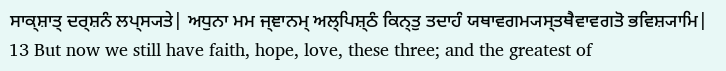ਸਾਕ੍ਸ਼ਾਤ੍ ਦਰ੍ਸ਼ਨੰ ਲਪ੍ਸ੍ਯਤੇ| ਅਧੁਨਾ ਮਮ ਜ੍ਞਾਨਮ੍ ਅਲ੍ਪਿਸ਼੍ਠੰ ਕਿਨ੍ਤੁ ਤਦਾਹੰ ਯਥਾਵਗਮ੍ਯਸ੍ਤਥੈਵਾਵਗਤੋ ਭਵਿਸ਼੍ਯਾਮਿ|
13 But now we still have faith, hope, love, these three; and the greatest of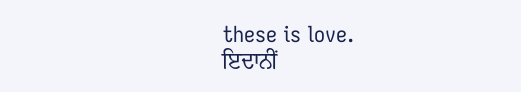these is love.
ਇਦਾਨੀਂ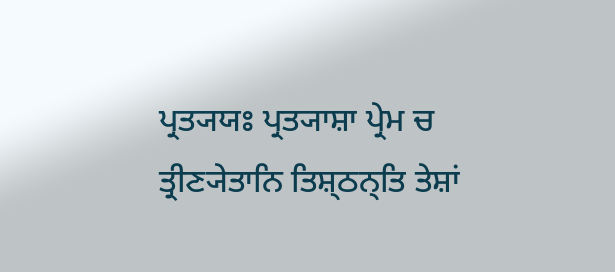ਪ੍ਰਤ੍ਯਯਃ ਪ੍ਰਤ੍ਯਾਸ਼ਾ ਪ੍ਰੇਮ ਚ ਤ੍ਰੀਣ੍ਯੇਤਾਨਿ ਤਿਸ਼੍ਠਨ੍ਤਿ ਤੇਸ਼ਾਂ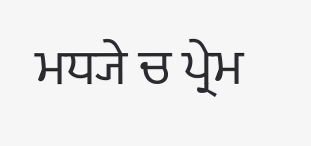ਮਧ੍ਯੇ ਚ ਪ੍ਰੇਮ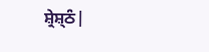ਸ਼੍ਰੇਸ਼੍ਠੰ|